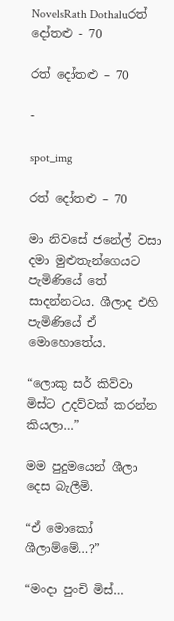NovelsRath Dothaluරත් දෝතළු - 70

රත් දෝතළු – 70

-

spot_img

රත් දෝතළු – 70

මා නිවසේ ජනේල් වසා දමා මුළුතැන්ගෙයට පැමිණියේ තේ සාදන්නටය. ශීලාද එහි පැමිණියේ ඒ මොහොතේය.

“ලොකු සර් කිව්වා මිස්ට උදව්වක් කරන්න කියලා…”

මම පුදුමයෙන් ශීලා දෙස බැලීමි.

“ඒ මොකෝ ශීලාම්මේ…?”

“මංදා පුංචි මිස්…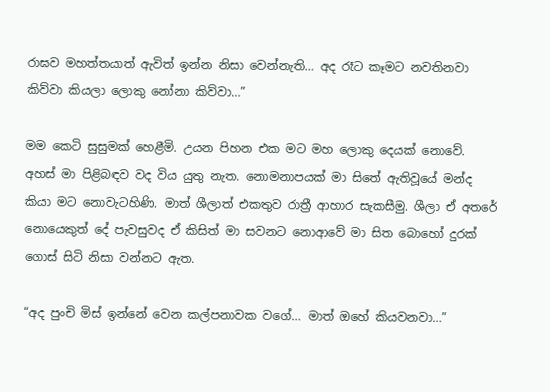රාඝව මහත්තයාත් ඇවිත් ඉන්න නිසා වෙන්නැති… අද රෑට කෑමට නවතිනවා කිව්වා කියලා ලොකු නෝනා කිව්වා…”

මම කෙටි සුසුමක් හෙළීමි. උයන පිහන එක මට මහ ලොකු දෙයක් නොවේ. අහස් මා පිළිබඳව වද විය යුතු නැත. නොමනාපයක් මා සිතේ ඇතිවූයේ මන්ද කියා මට නොවැටහිණි. මාත් ශීලාත් එකතුව රාත්‍රී ආහාර සැකසීමු. ශීලා ඒ අතරේ නොයෙකුත් දේ පැවසුවද ඒ කිසිත් මා සවනට නොආවේ මා සිත බොහෝ දුරක් ගොස් සිටි නිසා වන්නට ඇත.

“අද පුංචි මිස් ඉන්නේ වෙන කල්පනාවක වගේ… මාත් ඔහේ කියවනවා…”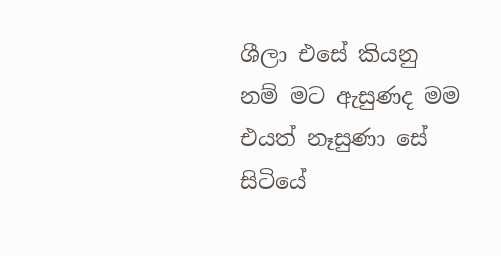ශීලා එසේ කියනු නම් මට ඇසුණද මම එයත් නෑසුණා සේ සිටියේ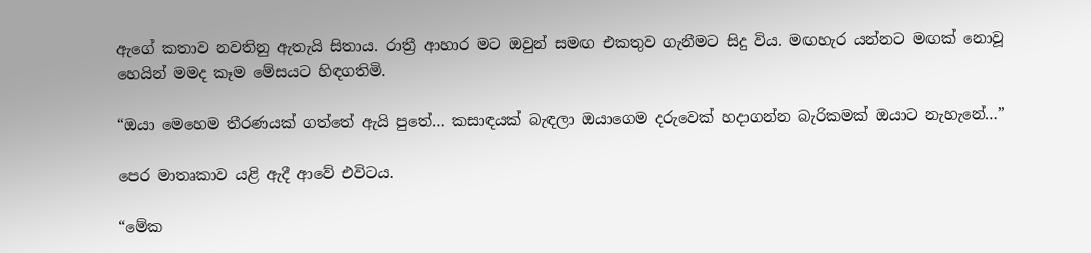ඇගේ කතාව නවතිනු ඇතැයි සිතාය. රාත්‍රී ආහාර මට ඔවුන් සමඟ එකතුව ගැනීමට සිදු විය. මඟහැර යන්නට මඟක් නොවූ හෙයින් මමද කෑම මේසයට හිඳගතිමි.

“ඔයා මෙහෙම තීරණයක් ගත්තේ ඇයි පුතේ… කසාඳයක් බැඳලා ඔයාගෙම දරුවෙක් හදාගන්න බැරිකමක් ඔයාට නැහැනේ…”

පෙර මාතෘකාව යළි ඇදී ආවේ එවිටය.

“මේක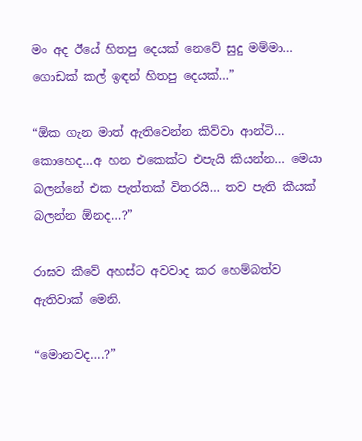මං අද ඊයේ හිතපු දෙයක් නෙවේ සුදු මම්මා… ගොඩක් කල් ඉඳන් හිතපු දෙයක්…”

“ඕක ගැන මාත් ඇතිවෙන්න කිව්වා ආන්ටි… කොහෙද…අ හන එකෙක්ට එපැයි කියන්න… මෙයා බලන්නේ එක පැත්තක් විතරයි… තව පැති කීයක් බලන්න ඕනද…?”

රාඝව කීවේ අහස්ට අවවාද කර හෙම්බත්ව ඇතිවාක් මෙනි.

“මොනවද….?”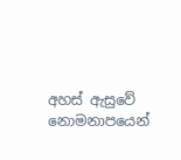අහස් ඇසුවේ නොමනාපයෙන්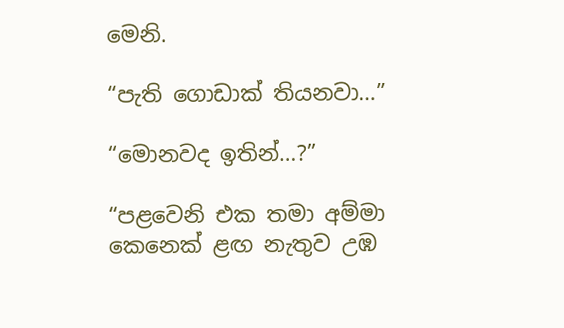මෙනි.

“පැති ගොඩාක් තියනවා…”

“මොනවද ඉතින්…?”

“පළවෙනි එක තමා අම්මා කෙනෙක් ළඟ නැතුව උඹ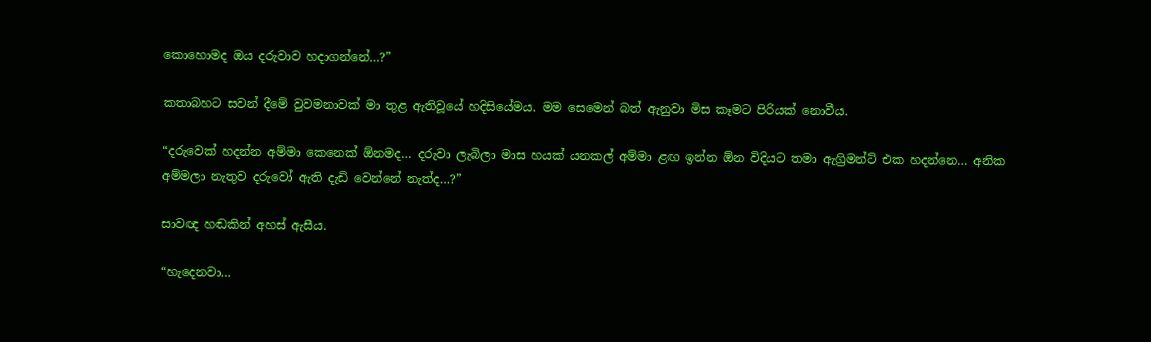කොහොමද ඔය දරුවාව හදාගන්නේ…?”

කතාබහට සවන් දීමේ වුවමනාවක් මා තුළ ඇතිවූයේ හදිසියේමය. මම සෙමෙන් බත් ඇනුවා මිස කෑමට පිරියක් නොවීය.

“දරුවෙක් හදන්න අම්මා කෙනෙක් ඕනමද… දරුවා ලැබිලා මාස හයක් යනකල් අම්මා ළඟ ඉන්න ඕන විදියට තමා ඇග්‍රිමන්ට් එක හදන්නෙ… අනික අම්මලා නැතුව දරුවෝ ඇති දැඩි වෙන්නේ නැත්ද…?”

සාවඥ හඬකින් අහස් ඇසීය.

“හැදෙනවා…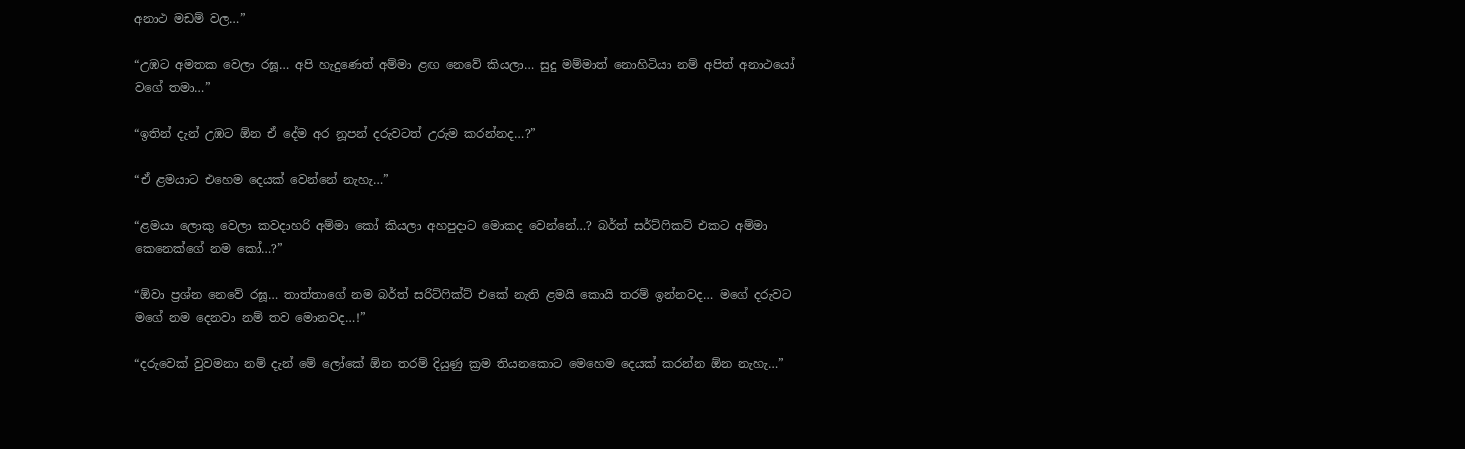අනාථ මඩම් වල…”

“උඹට අමතක වෙලා රඝූ… අපි හැදුණෙත් අම්මා ළඟ නෙවේ කියලා… සුදු මම්මාත් නොහිටියා නම් අපිත් අනාථයෝ වගේ තමා…”

“ඉතින් දැන් උඹට ඕන ඒ දේම අර නූපන් දරුවටත් උරුම කරන්නද…?”

“ඒ ළමයාට එහෙම දෙයක් වෙන්නේ නැහැ…”

“ළමයා ලොකු වෙලා කවදාහරි අම්මා කෝ කියලා අහපුදාට මොකද වෙන්නේ…? බර්ත් සර්ට්ෆිකට් එකට අම්මා කෙනෙක්ගේ නම කෝ…?”

“ඕවා ප්‍රශ්න නෙවේ රඝූ… තාත්තාගේ නම බර්ත් සරිට්ෆික්ට් එකේ නැති ළමයි කොයි තරම් ඉන්නවද… මගේ දරුවට මගේ නම දෙනවා නම් තව මොනවද…!”

“දරුවෙක් වුවමනා නම් දැන් මේ ලෝකේ ඕන තරම් දියුණු ක්‍රම තියනකොට මෙහෙම දෙයක් කරන්න ඕන නැහැ…”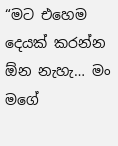“මට එහෙම දෙයක් කරන්න ඕන නැහැ… මං මගේ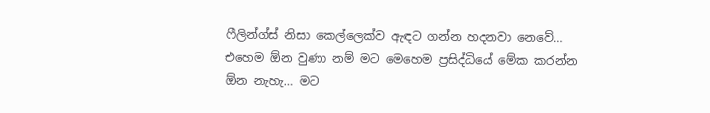ෆීලින්ග්ස් නිසා කෙල්ලෙක්ව ඇඳට ගන්න හදනවා නෙවේ… එහෙම ඕන වුණා නම් මට මෙහෙම ප්‍රසිද්ධියේ මේක කරන්න ඕන නැහැ… මට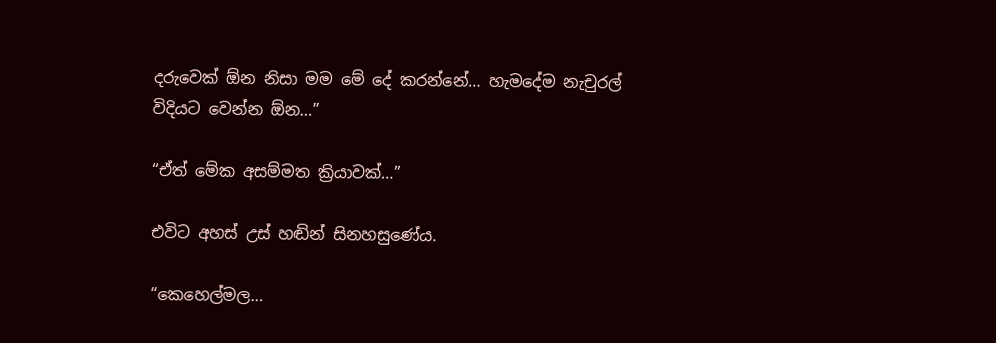දරුවෙක් ඕන නිසා මම මේ දේ කරන්නේ… හැමදේම නැචුරල් විදියට වෙන්න ඕන…”

“ඒත් මේක අසම්මත ක්‍රියාවක්…”

එවිට අහස් උස් හඬින් සිනහසුණේය.

“කෙහෙල්මල…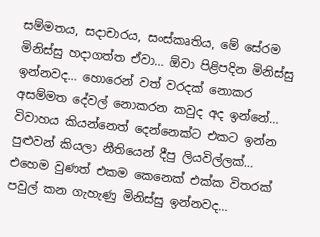සම්මතය, සදාචාරය, සංස්කෘතිය, මේ සේරම මිනිස්සු හදාගත්ත ඒවා… ඕවා පිළිපදින මිනිස්සු ඉන්නවද… හොරෙන් වත් වරදක් නොකර අසම්මත දේවල් නොකරන කවුද අද ඉන්නේ… විවාහය කියන්නෙත් දෙන්නෙක්ට එකට ඉන්න පුළුවන් කියලා නීතියෙන් දීපු ලියවිල්ලක්… එහෙම වුණත් එකම කෙනෙක් එක්ක විතරක් පවුල් කන ගැහැණු මිනිස්සු ඉන්නවද…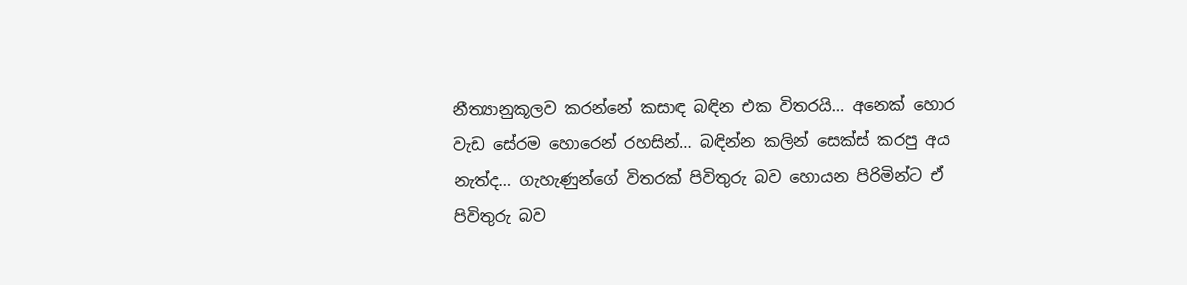නීත්‍යානුකූලව කරන්නේ කසාඳ බඳින එක විතරයි… අනෙක් හොර වැඩ සේරම හොරෙන් රහසින්… බඳින්න කලින් සෙක්ස් කරපු අය නැත්ද… ගැහැණුන්ගේ විතරක් පිවිතුරු බව හොයන පිරිමින්ට ඒ පිවිතුරු බව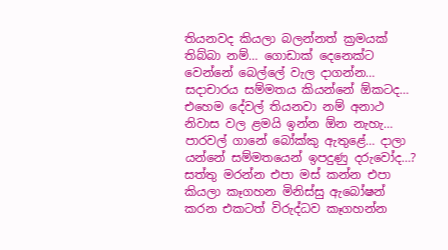තියනවද කියලා බලන්නත් ක්‍රමයක් තිබ්බා නම්… ගොඩාක් දෙනෙක්ට වෙන්නේ බෙල්ලේ වැල දාගන්න… සදාචාරය සම්මතය කියන්නේ ඕකටද… එහෙම දේවල් තියනවා නම් අනාථ නිවාස වල ළමයි ඉන්න ඕන නැහැ… පාරවල් ගානේ බෝක්කු ඇතුළේ… දාලා යන්නේ සම්මතයෙන් ඉපදුණු දරුවෝද…? සත්තු මරන්න එපා මස් කන්න එපා කියලා කෑගහන මිනිස්සු ඇබෝෂන් කරන එකටත් විරුද්ධව කෑගහන්න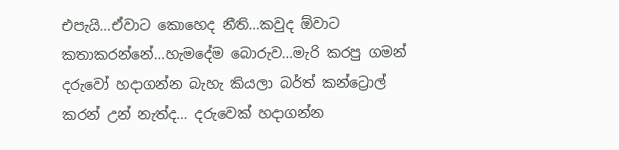එපැයි…ඒවාට කොහෙද නීති…කවුද ඕවාට කතාකරන්නේ…හැමදේම බොරුව…මැරි කරපු ගමන් දරුවෝ හදාගන්න බැහැ කියලා බර්ත් කන්ට්‍රොල් කරන් උන් නැත්ද… දරුවෙක් හදාගන්න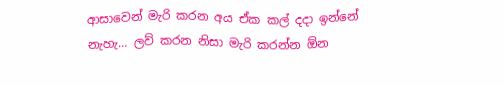ආසාවෙන් මැරි කරන අය ඒක කල් දදා ඉන්නේ නැහැ… ලව් කරන නිසා මැරි කරන්න ඕන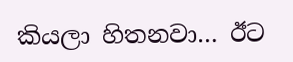කියලා හිතනවා… ඊට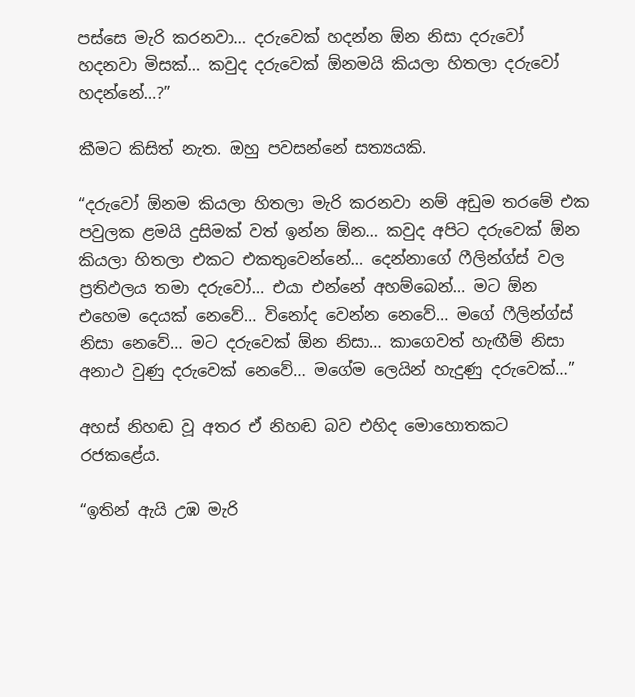පස්සෙ මැරි කරනවා… දරුවෙක් හදන්න ඕන නිසා දරුවෝ හදනවා මිසක්… කවුද දරුවෙක් ඕනමයි කියලා හිතලා දරුවෝ හදන්නේ…?”

කීමට කිසිත් නැත. ඔහු පවසන්නේ සත්‍යයකි.

“දරුවෝ ඕනම කියලා හිතලා මැරි කරනවා නම් අඩුම තරමේ එක පවුලක ළමයි දුසිමක් වත් ඉන්න ඕන… කවුද අපිට දරුවෙක් ඕන කියලා හිතලා එකට එකතුවෙන්නේ… දෙන්නාගේ ෆීලින්ග්ස් වල ප්‍රතිඵලය තමා දරුවෝ… එයා එන්නේ අහම්බෙන්… මට ඕන එහෙම දෙයක් නෙවේ… විනෝද වෙන්න නෙවේ… මගේ ෆීලින්ග්ස් නිසා නෙවේ… මට දරුවෙක් ඕන නිසා… කාගෙවත් හැඟීම් නිසා අනාථ වුණු දරුවෙක් නෙවේ… මගේම ලෙයින් හැදුණු දරුවෙක්…”

අහස් නිහඬ වූ අතර ඒ නිහඬ බව එහිද මොහොතකට රජකළේය.

“ඉතින් ඇයි උඹ මැරි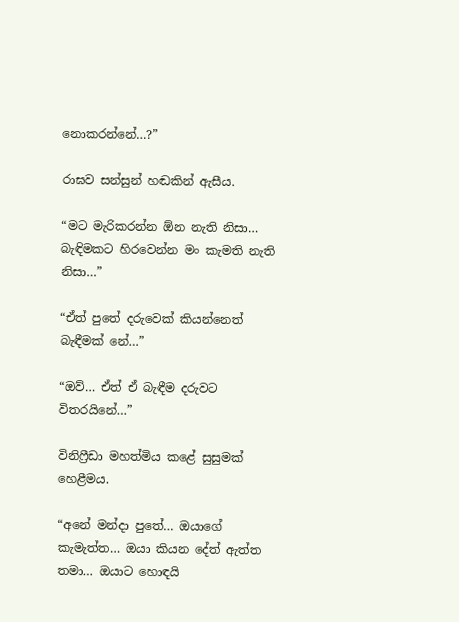නොකරන්නේ…?”

රාඝව සන්සුන් හඬකින් ඇසීය.

“මට මැරිකරන්න ඕන නැති නිසා… බැඳිමකට හිරවෙන්න මං කැමති නැති නිසා…”

“ඒත් පුතේ දරුවෙක් කියන්නෙත් බැඳීමක් නේ…”

“ඔව්… ඒත් ඒ බැඳීම දරුවට විතරයිනේ…”

විනිෆ්‍රීඩා මහත්මිය කළේ සුසුමක් හෙළීමය.

“අනේ මන්දා පුතේ… ඔයාගේ කැමැත්ත… ඔයා කියන දේත් ඇත්ත තමා… ඔයාට හොඳයි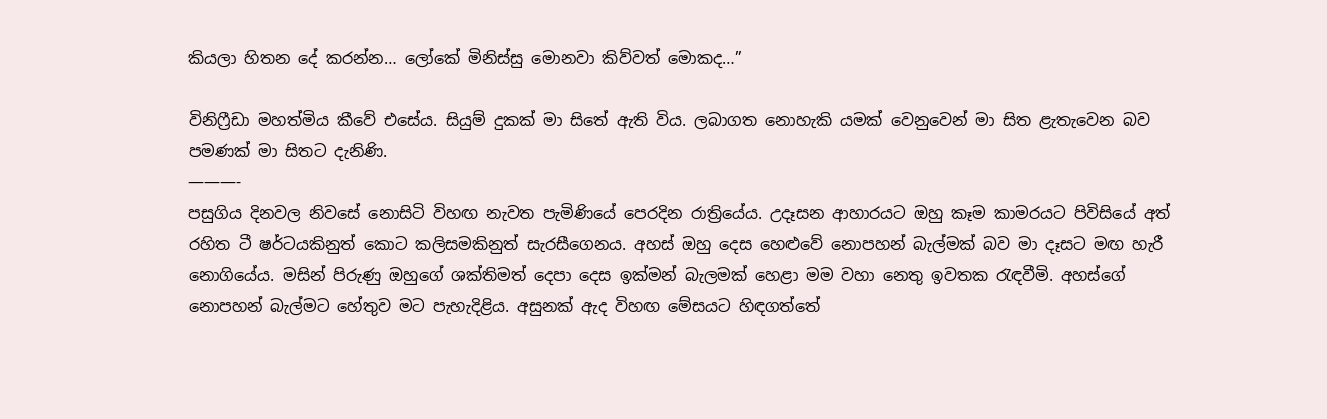කියලා හිතන දේ කරන්න… ලෝකේ මිනිස්සු මොනවා කිව්වත් මොකද…”

විනිෆ්‍රීඩා මහත්මිය කීවේ එසේය. සියුම් දුකක් මා සිතේ ඇති විය. ලබාගත නොහැකි යමක් වෙනුවෙන් මා සිත ළැතැවෙන බව පමණක් මා සිතට දැනිණි.
———-
පසුගිය දිනවල නිවසේ නොසිටි විහඟ නැවත පැමිණියේ පෙරදින රාත්‍රියේය. උදෑසන ආහාරයට ඔහු කෑම කාමරයට පිවිසියේ අත් රහිත ටී ෂර්ටයකිනුත් කොට කලිසමකිනුත් සැරසීගෙනය. අහස් ඔහු දෙස හෙළුවේ නොපහන් බැල්මක් බව මා දෑසට මඟ හැරී නොගියේය. මසින් පිරුණු ඔහුගේ ශක්තිමත් දෙපා දෙස ඉක්මන් බැලමක් හෙළා මම වහා නෙතු ඉවතක රැඳවීමි. අහස්ගේ නොපහන් බැල්මට හේතුව මට පැහැදිළිය. අසුනක් ඇද විහඟ මේසයට හිඳගත්තේ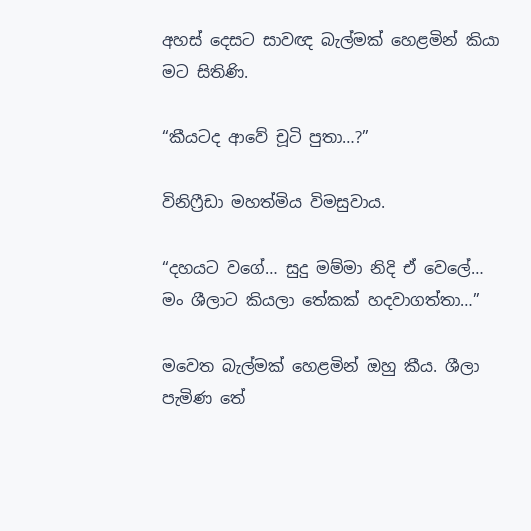අහස් දෙසට සාවඥ බැල්මක් හෙළමින් කියා මට සිතිණි.

“කීයටද ආවේ චූටි පුතා…?”

විනිෆ්‍රීඩා මහත්මිය විමසුවාය.

“දහයට වගේ… සුදු මම්මා නිදි ඒ වෙලේ… මං ශීලාට කියලා තේකක් හදවාගත්තා…”

මවෙත බැල්මක් හෙළමින් ඔහු කීය. ශීලා පැමිණ තේ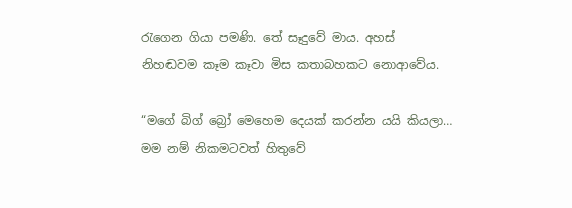රැගෙන ගියා පමණි. තේ සෑදුවේ මාය. අහස් නිහඬවම කෑම කෑවා මිස කතාබහකට නොආවේය.

“මගේ බිග් බ්‍රෝ මෙහෙම දෙයක් කරන්න යයි කියලා… මම නම් නිකමටවත් හිතුවේ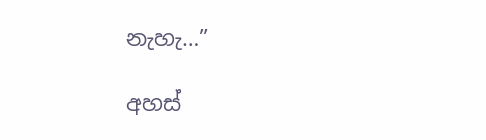නැහැ…”

අහස්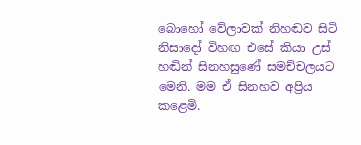බොහෝ වේලාවක් නිහඬව සිටි නිසාදෝ විහඟ එසේ කියා උස් හඬින් සිනහසුණේ සමච්චලයට මෙනි. මම ඒ සිනහව අප්‍රිය කළෙමි.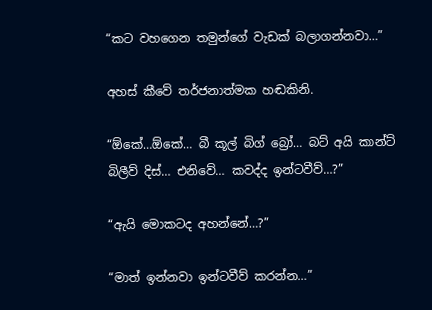“කට වහගෙන තමුන්ගේ වැඩක් බලාගන්නවා…”

අහස් කීවේ තර්ජනාත්මක හඬකිනි.

“ඕකේ…ඕකේ… බී කූල් බිග් බ්‍රෝ… බට් අයි කාන්ට් බිලීව් දිස්… එනිවේ… කවද්ද ඉන්ටවීව්…?”

“ඇයි මොකටද අහන්නේ…?”

“මාත් ඉන්නවා ඉන්ටවීව් කරන්න…”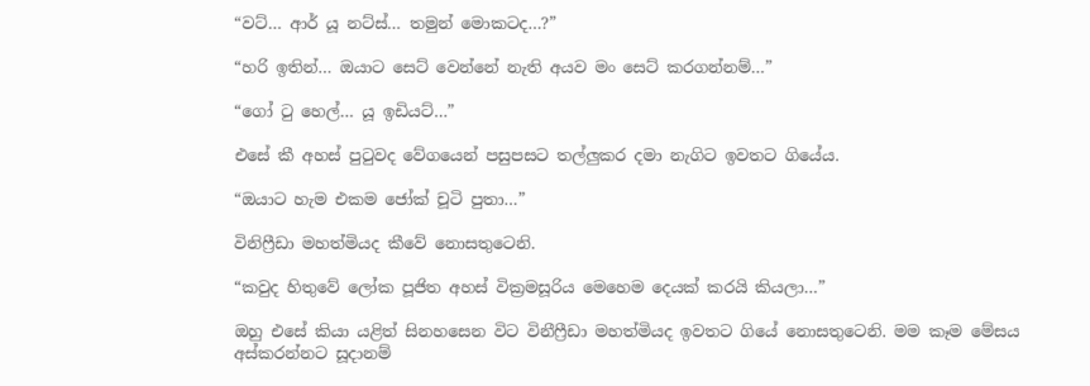“වට්… ආර් යූ නට්ස්… තමුන් මොකටද…?”

“හරි ඉතින්… ඔයාට සෙට් වෙන්නේ නැති අයව මං සෙට් කරගන්නම්…”

“ගෝ ටු හෙල්… යූ ඉඩියට්…”

එසේ කී අහස් පුටුවද වේගයෙන් පසුපසට තල්ලුකර දමා නැගිට ඉවතට ගියේය.

“ඔයාට හැම එකම ජෝක් චූටි පුතා…”

විනිෆ්‍රීඩා මහත්මියද කීවේ නොසතුටෙනි.

“කවුද හිතුවේ ලෝක පූජිත අහස් වික්‍රමසූරිය මෙහෙම දෙයක් කරයි කියලා…”

ඔහු එසේ කියා යළිත් සිනහසෙන විට විනීෆ්‍රීඩා මහත්මියද ඉවතට ගියේ නොසතුටෙනි. මම කෑම මේසය අස්කරන්නට සූදානම්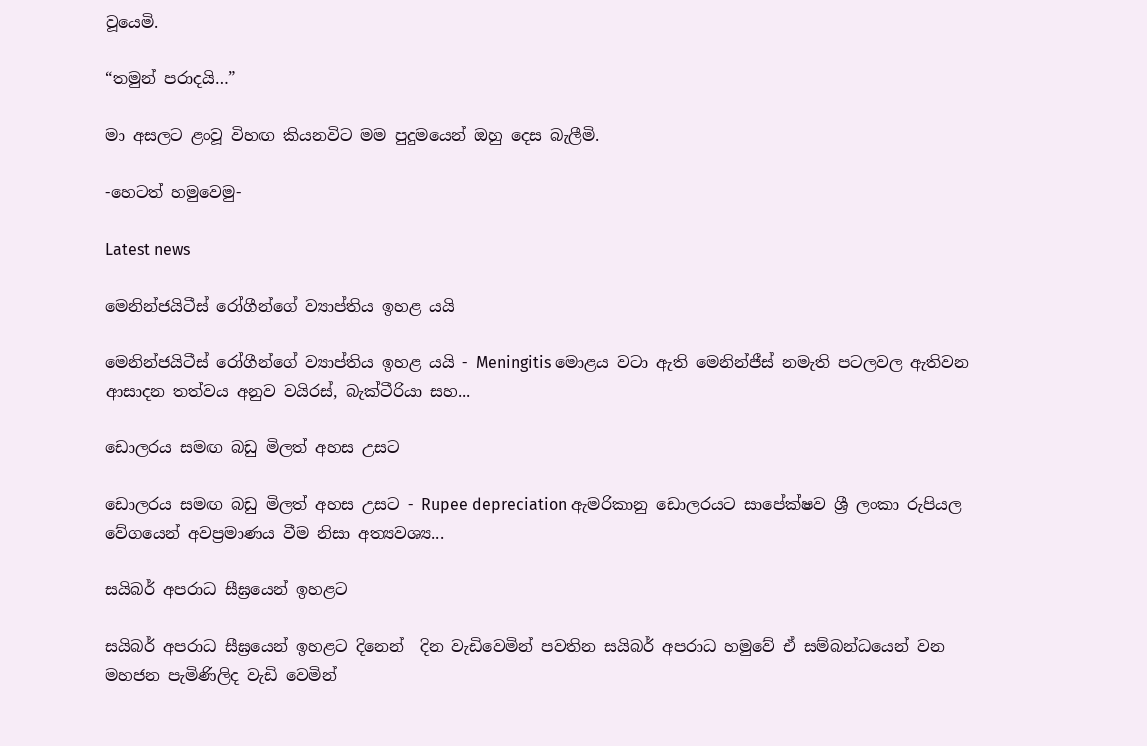වූයෙමි.

“තමුන් පරාදයි…”

මා අසලට ළංවූ විහඟ කියනවිට මම පුදුමයෙන් ඔහු දෙස බැලීමි.

-හෙටත් හමුවෙමු-

Latest news

මෙනින්ජයිටීස් රෝගීන්ගේ ව්‍යාප්තිය ඉහළ යයි

මෙනින්ජයිටීස් රෝගීන්ගේ ව්‍යාප්තිය ඉහළ යයි - Meningitis මොළය වටා ඇති මෙනින්ජීස් නමැති පටලවල ඇතිවන ආසාදන තත්වය අනුව වයිරස්, බැක්ටීරියා සහ...

ඩොලරය සමඟ බඩු මිලත් අහස උසට

ඩොලරය සමඟ බඩු මිලත් අහස උසට - Rupee depreciation ඇමරිකානු ඩොලරයට සාපේක්ෂව ශ්‍රී ලංකා රුපියල වේගයෙන් අවප්‍රමාණය වීම නිසා අත්‍යවශ්‍ය...

සයිබර් අපරාධ සීඝ්‍රයෙන් ඉහළට

සයිබර් අපරාධ සීඝ්‍රයෙන් ඉහළට දිනෙන්  දින වැඩිවෙමින් පවතින සයිබර් අපරාධ හමුවේ ඒ සම්බන්ධයෙන් වන මහජන පැමිණිලිද වැඩි වෙමින්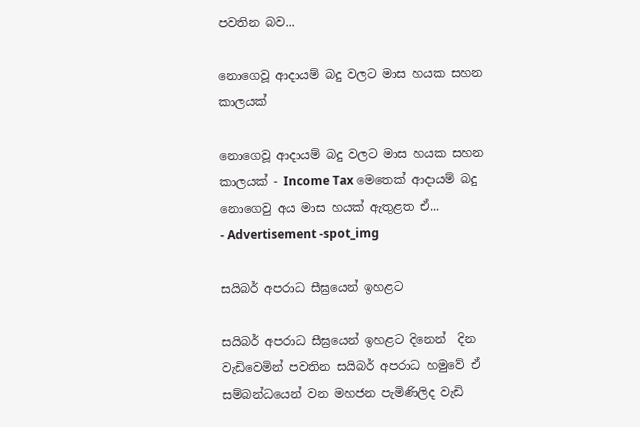පවතින බව...

නොගෙවූ ආදායම් බදු වලට මාස හයක සහන කාලයක්

නොගෙවූ ආදායම් බදු වලට මාස හයක සහන කාලයක් - Income Tax මෙතෙක් ආදායම් බදු නොගෙවු අය මාස හයක් ඇතුළත ඒ...
- Advertisement -spot_img

සයිබර් අපරාධ සීඝ්‍රයෙන් ඉහළට

සයිබර් අපරාධ සීඝ්‍රයෙන් ඉහළට දිනෙන්  දින වැඩිවෙමින් පවතින සයිබර් අපරාධ හමුවේ ඒ සම්බන්ධයෙන් වන මහජන පැමිණිලිද වැඩි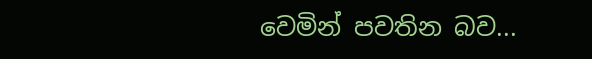වෙමින් පවතින බව...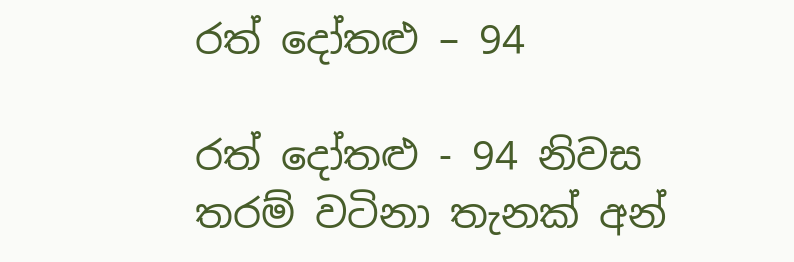රත් දෝතළු – 94

රත් දෝතළු - 94 නිවස තරම් වටිනා තැනක් අන්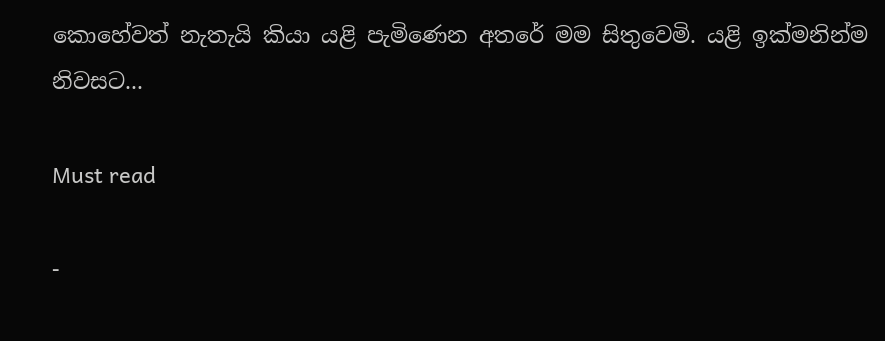කොහේවත් නැතැයි කියා යළි පැමිණෙන අතරේ මම සිතුවෙමි. යළි ඉක්මනින්ම නිවසට...

Must read

-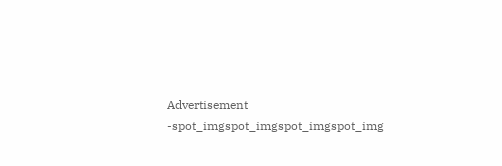Advertisement -spot_imgspot_imgspot_imgspot_img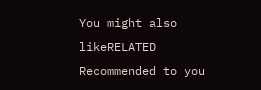You might also likeRELATED
Recommended to you